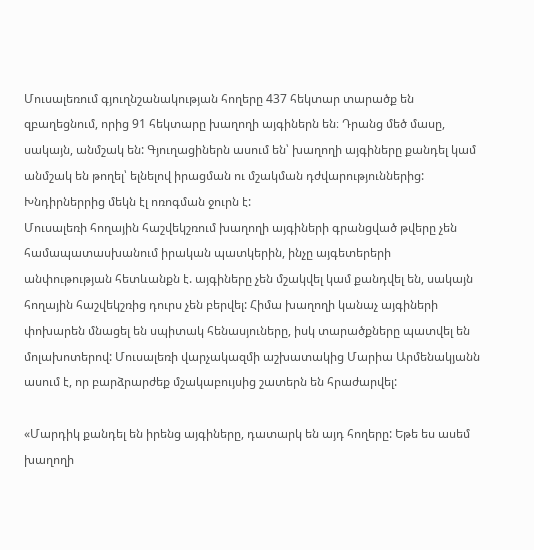Մուսալեռում գյուղնշանակության հողերը 437 հեկտար տարածք են զբաղեցնում, որից 91 հեկտարը խաղողի այգիներն են։ Դրանց մեծ մասը, սակայն, անմշակ են: Գյուղացիներն ասում են՝ խաղողի այգիները քանդել կամ անմշակ են թողել՝ ելնելով իրացման ու մշակման դժվարություններից: Խնդիրներրից մեկն էլ ոռոգման ջուրն է:
Մուսալեռի հողային հաշվեկշռում խաղողի այգիների գրանցված թվերը չեն համապատասխանում իրական պատկերին, ինչը այգետերերի անփութության հետևանքն է. այգիները չեն մշակվել կամ քանդվել են, սակայն հողային հաշվեկշռից դուրս չեն բերվել: Հիմա խաղողի կանաչ այգիների փոխարեն մնացել են սպիտակ հենասյուները, իսկ տարածքները պատվել են մոլախոտերով: Մուսալեռի վարչակազմի աշխատակից Մարիա Արմենակյանն ասում է, որ բարձրարժեք մշակաբույսից շատերն են հրաժարվել:

«Մարդիկ քանդել են իրենց այգիները, դատարկ են այդ հողերը: Եթե ես ասեմ խաղողի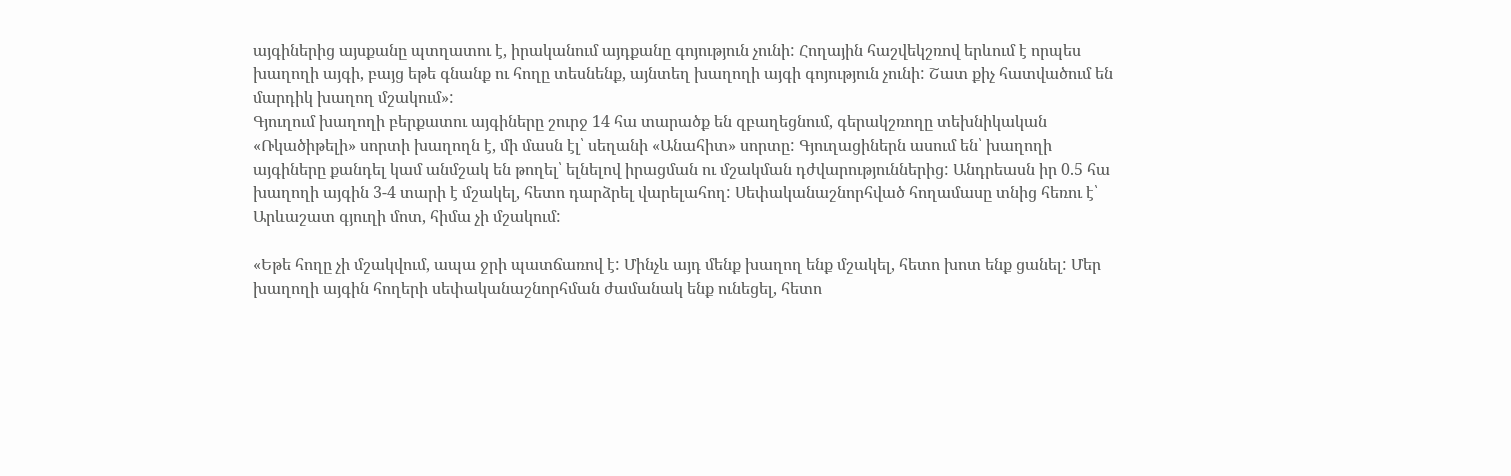այգիներից այսքանը պտղատու է, իրականում այդքանը գոյություն չունի: Հողային հաշվեկշռով երևում է որպես խաղողի այգի, բայց եթե գնանք ու հողը տեսնենք, այնտեղ խաղողի այգի գոյություն չունի: Շատ քիչ հատվածում են մարդիկ խաղող մշակում»:
Գյուղում խաղողի բերքատու այգիները շուրջ 14 հա տարածք են զբաղեցնում, գերակշռողը տեխնիկական «Ռկածիթելի» սորտի խաղողն է, մի մասն էլ՝ սեղանի «Անահիտ» սորտը: Գյուղացիներն ասում են՝ խաղողի այգիները քանդել կամ անմշակ են թողել՝ ելնելով իրացման ու մշակման դժվարություններից: Անդրեասն իր 0.5 հա խաղողի այգին 3-4 տարի է մշակել, հետո դարձրել վարելահող: Սեփականաշնորհված հողամասը տնից հեռու է՝ Արևաշատ գյուղի մոտ, հիմա չի մշակում:

«Եթե հողը չի մշակվում, ապա ջրի պատճառով է: Մինչև այդ մենք խաղող ենք մշակել, հետո խոտ ենք ցանել: Մեր խաղողի այգին հողերի սեփականաշնորհման ժամանակ ենք ունեցել, հետո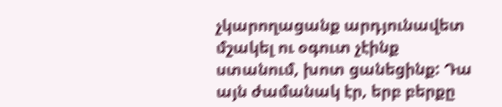չկարողացանք արդյունավետ մշակել ու օգուտ չէինք ստանում, խոտ ցանեցինք: Դա այն ժամանակ էր, երբ բերքը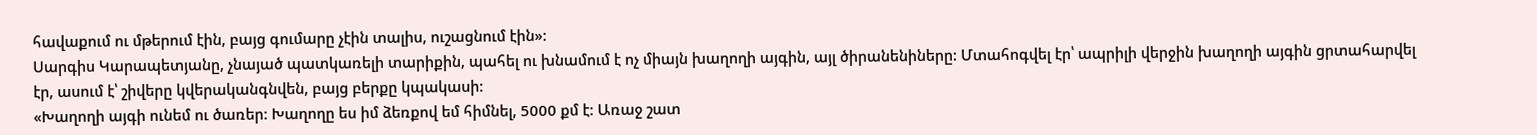հավաքում ու մթերում էին, բայց գումարը չէին տալիս, ուշացնում էին»:
Սարգիս Կարապետյանը, չնայած պատկառելի տարիքին, պահել ու խնամում է ոչ միայն խաղողի այգին, այլ ծիրանենիները: Մտահոգվել էր՝ ապրիլի վերջին խաղողի այգին ցրտահարվել էր, ասում է՝ շիվերը կվերականգնվեն, բայց բերքը կպակասի:
«Խաղողի այգի ունեմ ու ծառեր: Խաղողը ես իմ ձեռքով եմ հիմնել, 5000 քմ է: Առաջ շատ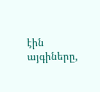էին այգիները,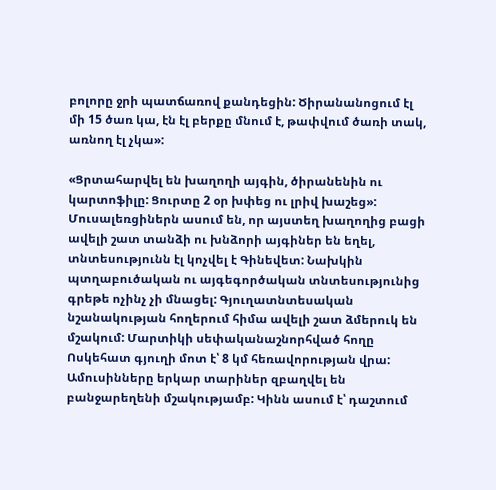բոլորը ջրի պատճառով քանդեցին: Ծիրանանոցում էլ մի 15 ծառ կա, էն էլ բերքը մնում է, թափվում ծառի տակ, առնող էլ չկա»:

«Ցրտահարվել են խաղողի այգին, ծիրանենին ու կարտոֆիլը: Ցուրտը 2 օր խփեց ու լրիվ խաշեց»:
Մուսալեռցիներն ասում են, որ այստեղ խաղողից բացի ավելի շատ տանձի ու խնձորի այգիներ են եղել, տնտեսությունն էլ կոչվել է Գինեվետ: Նախկին պտղաբուծական ու այգեգործական տնտեսությունից գրեթե ոչինչ չի մնացել: Գյուղատնտեսական նշանակության հողերում հիմա ավելի շատ ձմերուկ են մշակում: Մարտիկի սեփականաշնորհված հողը Ոսկեհատ գյուղի մոտ է՝ 8 կմ հեռավորության վրա: Ամուսինները երկար տարիներ զբաղվել են բանջարեղենի մշակությամբ: Կինն ասում է՝ դաշտում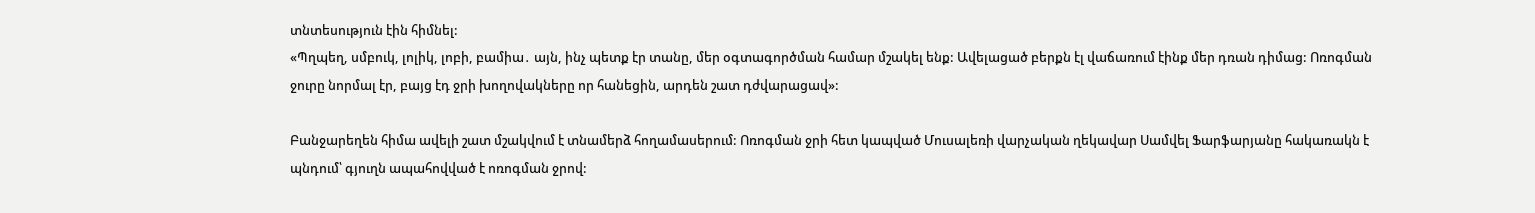տնտեսություն էին հիմնել:
«Պղպեղ, սմբուկ, լոլիկ, լոբի, բամիա․ այն, ինչ պետք էր տանը, մեր օգտագործման համար մշակել ենք: Ավելացած բերքն էլ վաճառում էինք մեր դռան դիմաց: Ոռոգման ջուրը նորմալ էր, բայց էդ ջրի խողովակները որ հանեցին, արդեն շատ դժվարացավ»:

Բանջարեղեն հիմա ավելի շատ մշակվում է տնամերձ հողամասերում: Ոռոգման ջրի հետ կապված Մուսալեռի վարչական ղեկավար Սամվել Ֆարֆարյանը հակառակն է պնդում՝ գյուղն ապահովված է ոռոգման ջրով: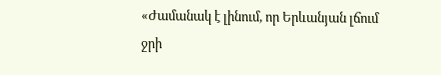«Ժամանակ է լինում, որ Երևանյան լճում ջրի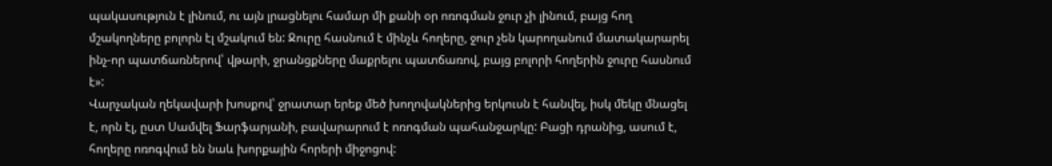պակասություն է լինում, ու այն լրացնելու համար մի քանի օր ոռոգման ջուր չի լինում, բայց հող մշակողները բոլորն էլ մշակում են: Ջուրը հասնում է մինչև հողերը, ջուր չեն կարողանում մատակարարել ինչ-որ պատճառներով՝ վթարի, ջրանցքները մաքրելու պատճառով, բայց բոլորի հողերին ջուրը հասնում է»:
Վարչական ղեկավարի խոսքով՝ ջրատար երեք մեծ խողովակներից երկուսն է հանվել, իսկ մեկը մնացել է, որն էլ, ըստ Սամվել Ֆարֆարյանի, բավարարում է ոռոգման պահանջարկը: Բացի դրանից, ասում է, հողերը ոռոգվում են նաև խորքային հորերի միջոցով: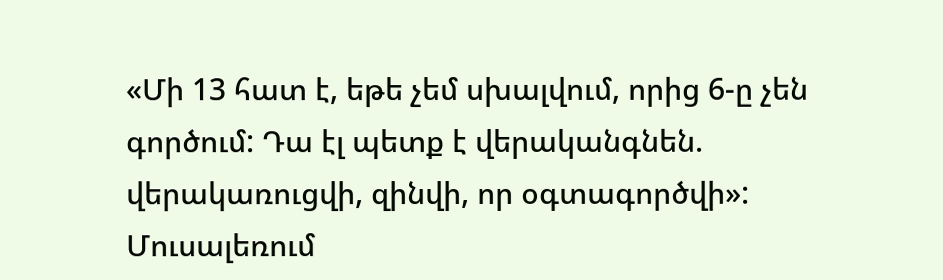«Մի 13 հատ է, եթե չեմ սխալվում, որից 6-ը չեն գործում: Դա էլ պետք է վերականգնեն. վերակառուցվի, զինվի, որ օգտագործվի»:
Մուսալեռում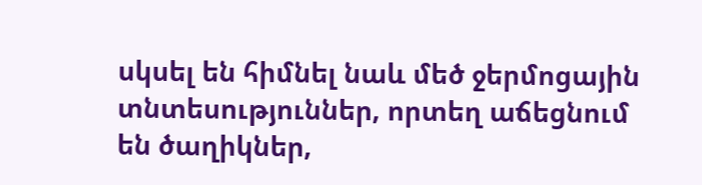սկսել են հիմնել նաև մեծ ջերմոցային տնտեսություններ, որտեղ աճեցնում են ծաղիկներ,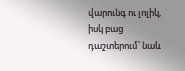վարունգ ու լոլիկ, իսկ բաց դաշտերում՝ նաև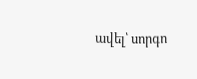ավել՝ սորգո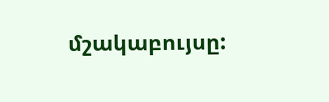մշակաբույսը: